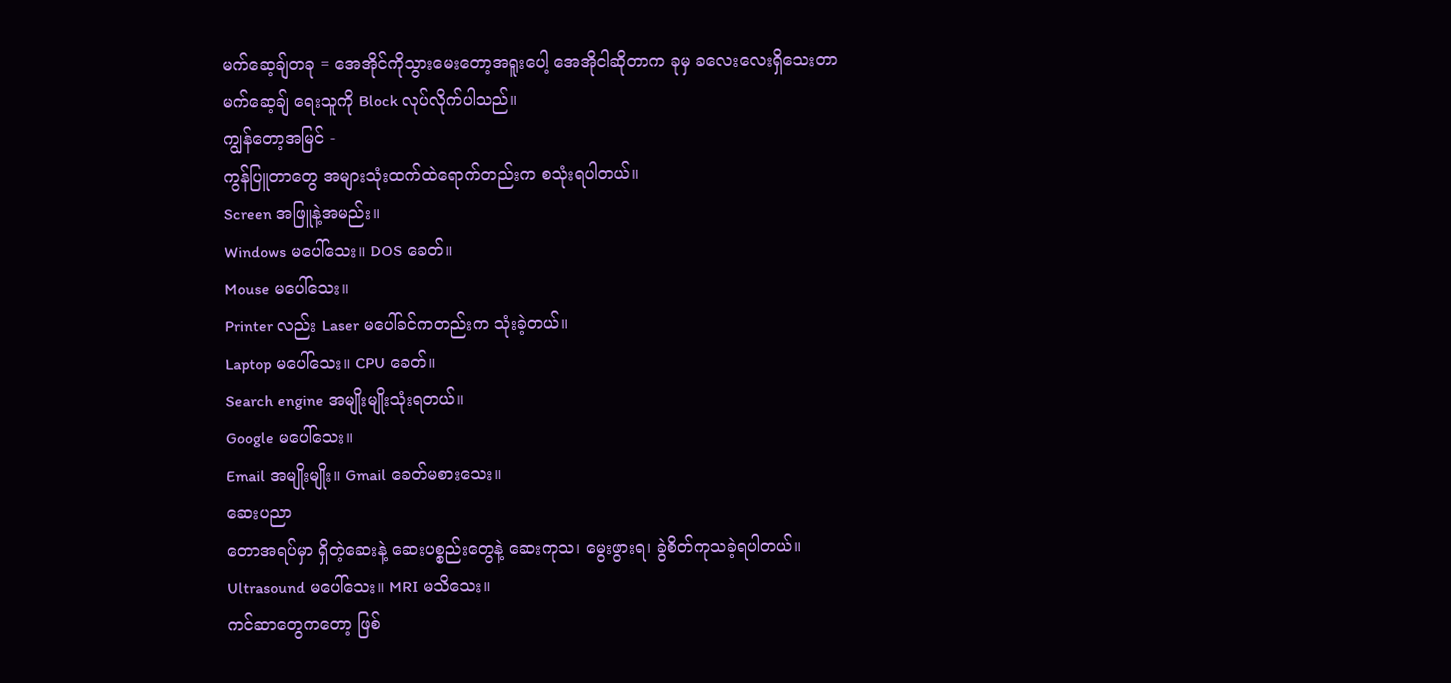မက်ဆေ့ချ်တခု = အေအိုင်ကိုသွားမေးတော့အရူးပေါ့ အေအိုငါဆိုတာက ခုမှ ခလေးလေးရှိသေးတာ
မက်ဆေ့ချ် ရေးသူကို Block လုပ်လိုက်ပါသည်။
ကျွန်တော့အမြင် -
ကွန်ပြူတာတွေ အများသုံးထက်ထဲရောက်တည်းက စသုံးရပါတယ်။
Screen အဖြူနဲ့အမည်း။
Windows မပေါ်သေး။ DOS ခေတ်။
Mouse မပေါ်သေး။
Printer လည်း Laser မပေါ်ခင်ကတည်းက သုံးခဲ့တယ်။
Laptop မပေါ်သေး။ CPU ခေတ်။
Search engine အမျိုးမျိုးသုံးရတယ်။
Google မပေါ်သေး။
Email အမျိုးမျိုး။ Gmail ခေတ်မစားသေး။
ဆေးပညာ
တောအရပ်မှာ ရှိတဲ့ဆေးနဲ့ ဆေးပစ္စည်းတွေနဲ့ ဆေးကုသ၊ မွေးဖွားရ၊ ခွဲစိတ်ကုသခဲ့ရပါတယ်။
Ultrasound မပေါ်သေး။ MRI မသိသေး။
ကင်ဆာတွေကတော့ ဖြစ်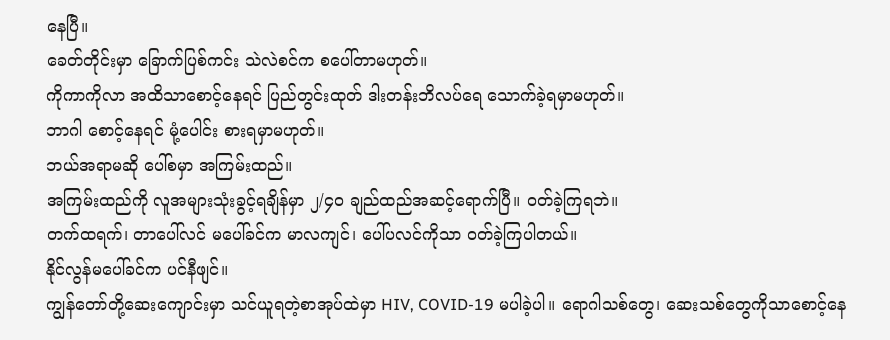နေပြီ။
ခေတ်တိုင်းမှာ ခြောက်ပြစ်ကင်း သဲလဲစင်က စပေါ်တာမဟုတ်။
ကိုကာကိုလာ အထိသာစောင့်နေရင် ပြည်တွင်းထုတ် ဒါးတန်းဘိလပ်ရေ သောက်ခဲ့ရမှာမဟုတ်။
ဘာဂါ စောင့်နေရင် မုံ့ပေါင်း စားရမှာမဟုတ်။
ဘယ်အရာမဆို ပေါ်စမှာ အကြမ်းထည်။
အကြမ်းထည်ကို လူအများသုံးခွင့်ရချိန်မှာ ၂/၄၀ ချည်ထည်အဆင့်ရောက်ပြီ။ ဝတ်ခဲ့ကြရဘဲ။
တက်ထရက်၊ တာပေါ်လင် မပေါ်ခင်က မာလကျင်၊ ပေါ်ပလင်ကိုသာ ဝတ်ခဲ့ကြပါတယ်။
နိုင်လွန်မပေါ်ခင်က ပင်နီဖျင်။
ကျွန်တော်တို့ဆေးကျောင်းမှာ သင်ယူရတဲ့စာအုပ်ထဲမှာ HIV, COVID-19 မပါခဲ့ပါ။ ရောဂါသစ်တွေ၊ ဆေးသစ်တွေကိုသာစောင့်နေ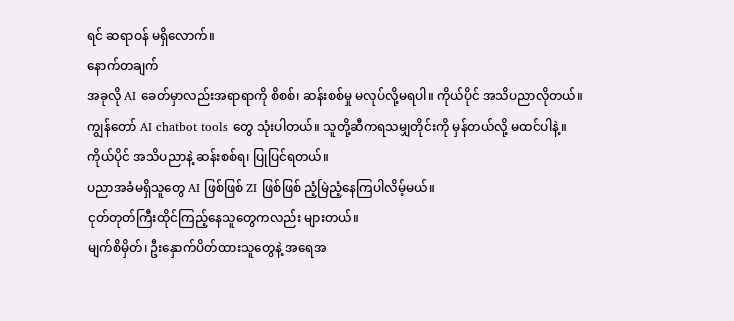ရင် ဆရာဝန် မရှိလောက်။
နောက်တချက်
အခုလို AI ခေတ်မှာလည်းအရာရာကို စိစစ်၊ ဆန်းစစ်မှု မလုပ်လို့မရပါ။ ကိုယ်ပိုင် အသိပညာလိုတယ်။
ကျွန်တော် AI chatbot tools တွေ သုံးပါတယ်။ သူတို့ဆီကရသမျှတိုင်းကို မှန်တယ်လို့ မထင်ပါနဲ့။
ကိုယ်ပိုင် အသိပညာနဲ့ ဆန်းစစ်ရ၊ ပြုပြင်ရတယ်။
ပညာအခံမရှိသူတွေ AI ဖြစ်ဖြစ် ZI ဖြစ်ဖြစ် ညံ့မြဲညံ့နေကြပါလိမ့်မယ်။
ငုတ်တုတ်ကြီးထိုင်ကြည့်နေသူတွေကလည်း များတယ်။
မျက်စိမှိတ်၊ ဦးနှောက်ပိတ်ထားသူတွေနဲ့ အရေအ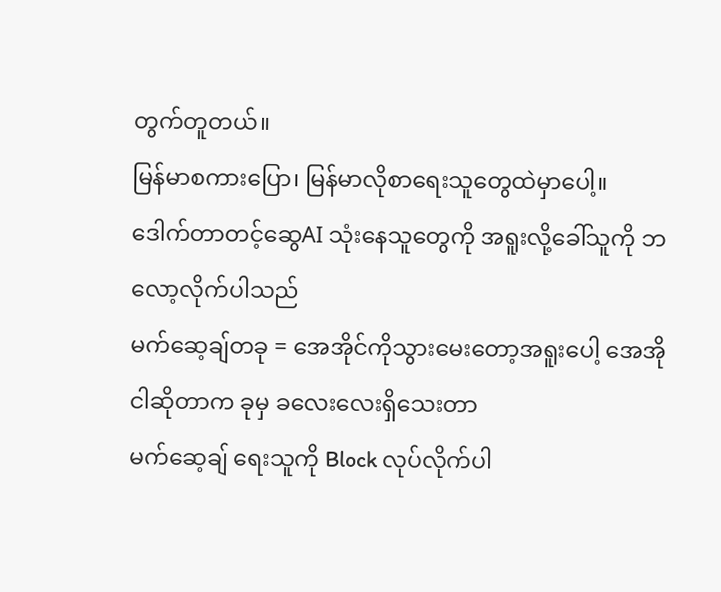တွက်တူတယ်။
မြန်မာစကားပြော၊ မြန်မာလိုစာရေးသူတွေထဲမှာပေါ့။
ဒေါက်တာတင့်ဆွေAI သုံးနေသူတွေကို အရူးလို့ခေါ်သူကို ဘလော့လိုက်ပါသည်
မက်ဆေ့ချ်တခု = အေအိုင်ကိုသွားမေးတော့အရူးပေါ့ အေအိုငါဆိုတာက ခုမှ ခလေးလေးရှိသေးတာ
မက်ဆေ့ချ် ရေးသူကို Block လုပ်လိုက်ပါ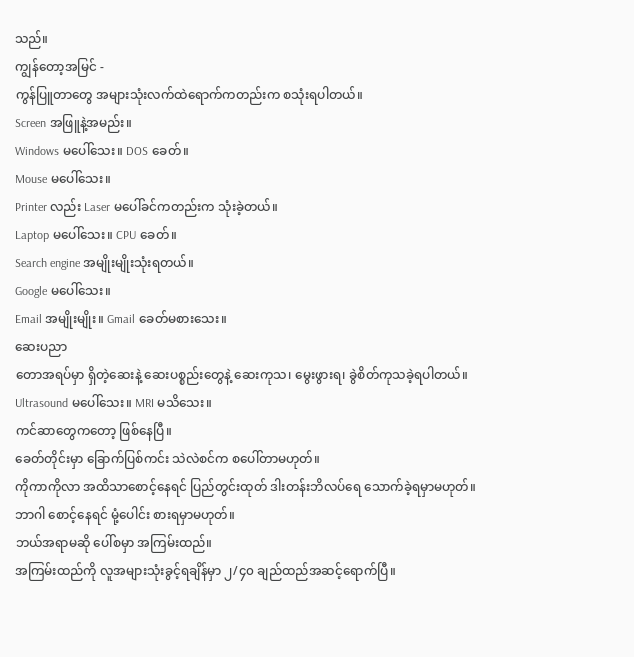သည်။
ကျွန်တော့အမြင် -
ကွန်ပြူတာတွေ အများသုံးလက်ထဲရောက်ကတည်းက စသုံးရပါတယ်။
Screen အဖြူနဲ့အမည်း။
Windows မပေါ်သေး။ DOS ခေတ်။
Mouse မပေါ်သေး။
Printer လည်း Laser မပေါ်ခင်ကတည်းက သုံးခဲ့တယ်။
Laptop မပေါ်သေး။ CPU ခေတ်။
Search engine အမျိုးမျိုးသုံးရတယ်။
Google မပေါ်သေး။
Email အမျိုးမျိုး။ Gmail ခေတ်မစားသေး။
ဆေးပညာ
တောအရပ်မှာ ရှိတဲ့ဆေးနဲ့ ဆေးပစ္စည်းတွေနဲ့ ဆေးကုသ၊ မွေးဖွားရ၊ ခွဲစိတ်ကုသခဲ့ရပါတယ်။
Ultrasound မပေါ်သေး။ MRI မသိသေး။
ကင်ဆာတွေကတော့ ဖြစ်နေပြီ။
ခေတ်တိုင်းမှာ ခြောက်ပြစ်ကင်း သဲလဲစင်က စပေါ်တာမဟုတ်။
ကိုကာကိုလာ အထိသာစောင့်နေရင် ပြည်တွင်းထုတ် ဒါးတန်းဘိလပ်ရေ သောက်ခဲ့ရမှာမဟုတ်။
ဘာဂါ စောင့်နေရင် မုံ့ပေါင်း စားရမှာမဟုတ်။
ဘယ်အရာမဆို ပေါ်စမှာ အကြမ်းထည်။
အကြမ်းထည်ကို လူအများသုံးခွင့်ရချိန်မှာ ၂/၄၀ ချည်ထည်အဆင့်ရောက်ပြီ။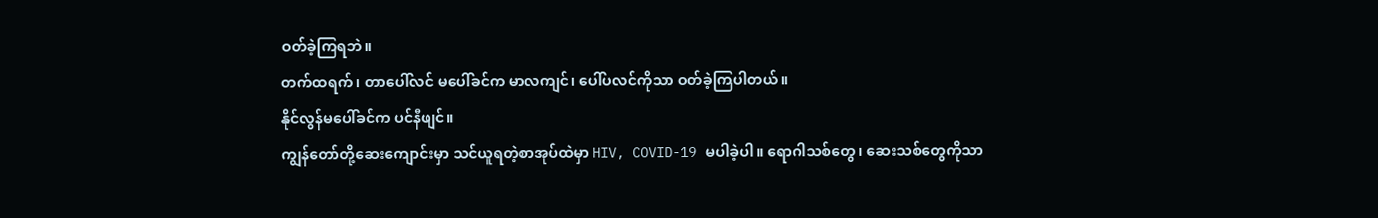ဝတ်ခဲ့ကြရဘဲ။
တက်ထရက်၊ တာပေါ်လင် မပေါ်ခင်က မာလကျင်၊ ပေါ်ပလင်ကိုသာ ဝတ်ခဲ့ကြပါတယ်။
နိုင်လွန်မပေါ်ခင်က ပင်နီဖျင်။
ကျွန်တော်တို့ဆေးကျောင်းမှာ သင်ယူရတဲ့စာအုပ်ထဲမှာ HIV, COVID-19 မပါခဲ့ပါ။ ရောဂါသစ်တွေ၊ ဆေးသစ်တွေကိုသာ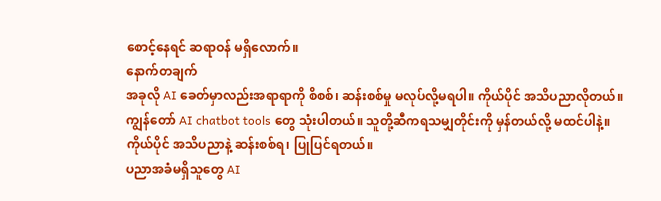စောင့်နေရင် ဆရာဝန် မရှိလောက်။
နောက်တချက်
အခုလို AI ခေတ်မှာလည်းအရာရာကို စိစစ်၊ ဆန်းစစ်မှု မလုပ်လို့မရပါ။ ကိုယ်ပိုင် အသိပညာလိုတယ်။
ကျွန်တော် AI chatbot tools တွေ သုံးပါတယ်။ သူတို့ဆီကရသမျှတိုင်းကို မှန်တယ်လို့ မထင်ပါနဲ့။
ကိုယ်ပိုင် အသိပညာနဲ့ ဆန်းစစ်ရ၊ ပြုပြင်ရတယ်။
ပညာအခံမရှိသူတွေ AI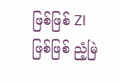ဖြစ်ဖြစ် ZI ဖြစ်ဖြစ် ညံ့မြဲ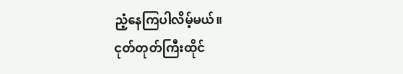ညံ့နေကြပါလိမ့်မယ်။
ငုတ်တုတ်ကြီးထိုင်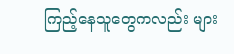ကြည့်နေသူတွေကလည်း များ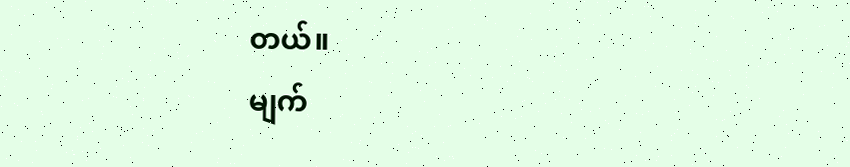တယ်။
မျက်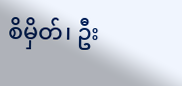စိမှိတ်၊ ဦး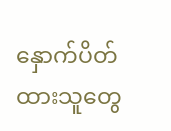နှောက်ပိတ်ထားသူတွေ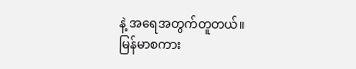နဲ့ အရေအတွက်တူတယ်။
မြန်မာစကား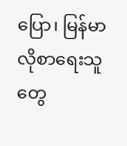ပြော၊ မြန်မာလိုစာရေးသူတွေ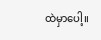ထဲမှာပေါ့။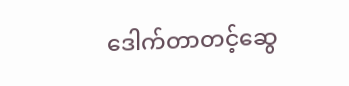ဒေါက်တာတင့်ဆွေ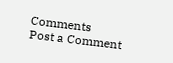Comments
Post a Comment